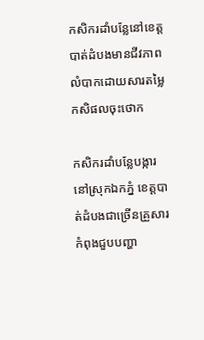កសិករដាំបន្លែនៅខេត្តបាត់ដំបងមានជីវភាពលំបាកដោយសារតម្លៃកសិផលចុះថោក

កសិករដាំបន្លែបង្ការនៅស្រុកឯកភ្នំ ខេត្តបាត់ដំបងជាច្រើនគ្រួសារកំពុងជួបបញ្ហា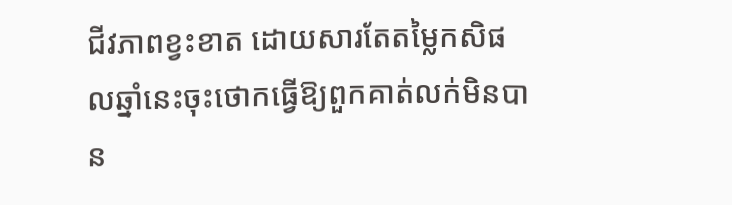ជីវភាពខ្វះខាត ដោយសារតែតម្លៃកសិផលឆ្នាំនេះចុះថោកធ្វើឱ្យពួកគាត់លក់មិនបាន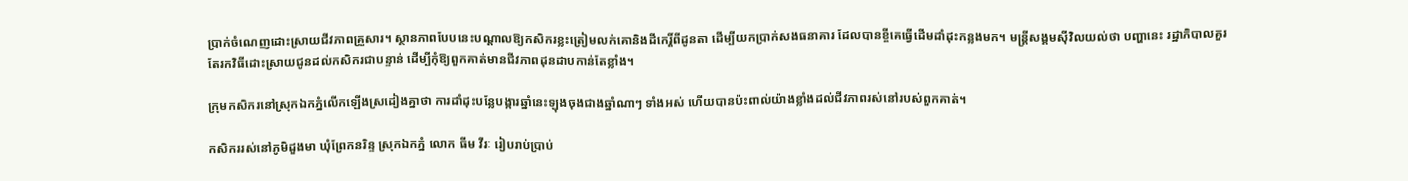ប្រាក់ចំណេញដោះស្រាយជីវភាពគ្រួសារ។ ស្ថានភាពបែបនេះបណ្ដាលឱ្យកសិករខ្លះត្រៀមលក់គោនិងដីកេរ្តិ៍ពីដូនតា ដើម្បីយកប្រាក់សងធនាគារ ដែលបានខ្ចីគេធ្វើដើមដាំដុះកន្លងមក។ មន្ត្រីសង្គមស៊ីវិលយល់ថា បញ្ហានេះ រដ្ឋាភិបាលគួរតែរកវិធីដោះស្រាយជូនដល់កសិករជាបន្ទាន់ ដើម្បីកុំឱ្យពួកគាត់មានជីវភាពដុនដាបកាន់តែខ្លាំង។

ក្រុមកសិករនៅស្រុកឯកភ្នំលើកឡើងស្រដៀងគ្នាថា ការដាំដុះបន្លែបង្ការឆ្នាំនេះឡុងចុងជាងឆ្នាំណាៗ ទាំងអស់ ហើយបានប៉ះពាល់យ៉ាងខ្លាំងដល់ជីវភាពរស់នៅរបស់ពួកគាត់។

កសិកររស់នៅភូមិដួងមា ឃុំព្រែកនរិន្ទ ស្រុកឯកភ្នំ លោក ធីម វីរៈ រៀបរាប់ប្រាប់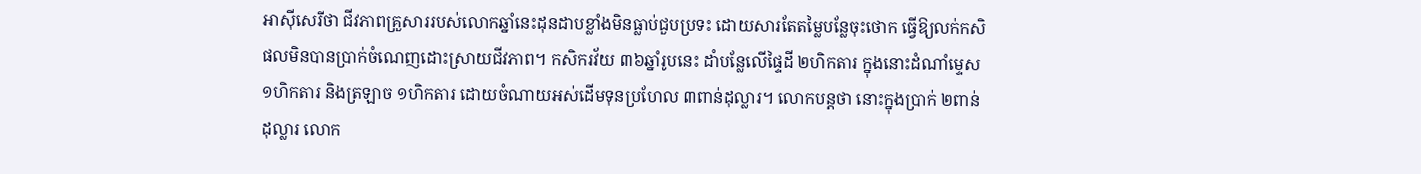អាស៊ីសេរីថា ជីវភាពគ្រួសាររបស់លោកឆ្នាំនេះដុនដាបខ្លាំងមិនធ្លាប់ជួបប្រទះ ដោយសារតែតម្លៃបន្លែចុះថោក ធ្វើឱ្យលក់កសិផលមិនបានប្រាក់ចំណេញដោះស្រាយជីវភាព។ កសិករវ័យ ៣៦ឆ្នាំរូបនេះ ដាំបន្លែលើផ្ទៃដី ២ហិកតារ ក្នុងនោះដំណាំម្ទេស ១ហិកតារ និងត្រឡាច ១ហិកតារ ដោយចំណាយអស់ដើមទុនប្រហែល ៣ពាន់ដុល្លារ។ លោកបន្តថា នោះក្នុងប្រាក់ ២ពាន់ដុល្លារ លោក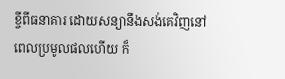ខ្ចីពីធនាគារ ដោយសន្យានឹងសង់គេវិញនៅពេលប្រមូលផលហើយ ក៏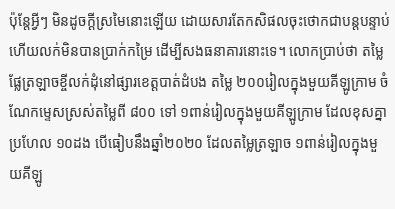ប៉ុន្តែអ្វីៗ មិនដូចក្ដីស្រមៃនោះឡើយ ដោយសារតែកសិផលចុះថោកជាបន្តបន្ទាប់ ហើយលក់មិនបានប្រាក់កម្រៃ ដើម្បីសងធនាគារនោះទេ។ លោកប្រាប់ថា តម្លៃផ្លែត្រឡាចខ្ចីលក់ដុំនៅផ្សារខេត្តបាត់ដំបង តម្លៃ ២០០រៀលក្នុងមួយគីឡូក្រាម ចំណែកម្ទេសស្រស់តម្លៃពី ៨០០ ទៅ ១ពាន់រៀលក្នុងមួយគីឡូក្រាម ដែលខុសគ្នាប្រហែល ១០ដង បើធៀបនឹងឆ្នាំ២០២០ ដែលតម្លៃត្រឡាច ១ពាន់រៀលក្នុងមួយគីឡូ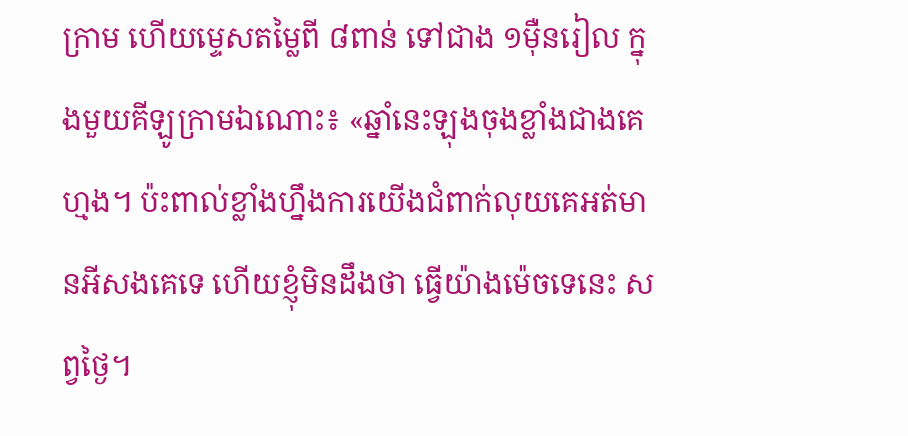ក្រាម ហើយម្ទេសតម្លៃពី ៨ពាន់ ទៅជាង ១ម៉ឺនរៀល ក្នុងមួយគីឡូក្រាមឯណោះ៖ «ឆ្នាំនេះឡុងចុងខ្លាំងជាងគេហ្មង។ ប៉ះពាល់ខ្លាំងហ្នឹងការយើងជំពាក់លុយគេអត់មានអីសងគេទេ ហើយខ្ញុំមិនដឹងថា ធ្វើយ៉ាងម៉េចទេនេះ សព្វថ្ងៃ។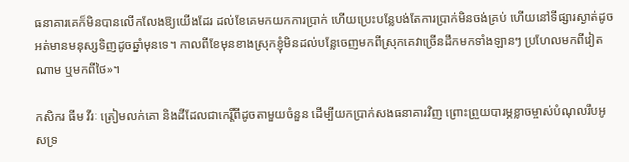ធនាគារគេក៏មិនបានលើកលែងឱ្យយើងដែរ ដល់ខែគេមកយកការប្រាក់ ហើយប្រេះបន្លែបង់តែការប្រាក់មិនចង់គ្រប់ ហើយនៅទីផ្សារស្ងាត់ដូចអត់មានមនុស្សទិញដូចឆ្នាំមុនទេ។ កាលពីខែមុនខាងស្រុកខ្ញុំមិនដល់បន្លែចេញមកពីស្រុកគេវាច្រើនដឹកមកទាំងឡានៗ ប្រហែលមកពីវៀតណាម ឬមកពីថៃ»។

កសិករ ធីម វីរៈ ត្រៀមលក់គោ និងដីដែលជាកេរ្តិ៍ពីដូចតាមួយចំនួន ដើម្បីយកប្រាក់សងធនាគារវិញ ព្រោះព្រួយបារម្ភខ្លាចម្ចាស់បំណុលរឹបអូសទ្រ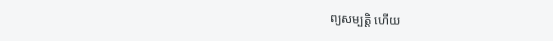ព្យសម្បតិ្ត ហើយ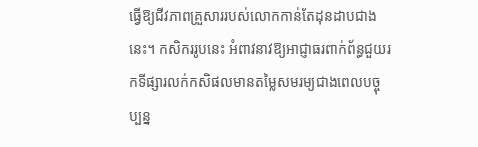ធ្វើឱ្យជីវភាពគ្រួសាររបស់លោកកាន់តែដុនដាបជាងនេះ។ កសិកររូបនេះ អំពាវនាវឱ្យអាជ្ញាធរពាក់ព័ន្ធជួយរកទីផ្សារលក់កសិផលមានតម្លៃសមរម្យជាងពេលបច្ចុប្បន្ន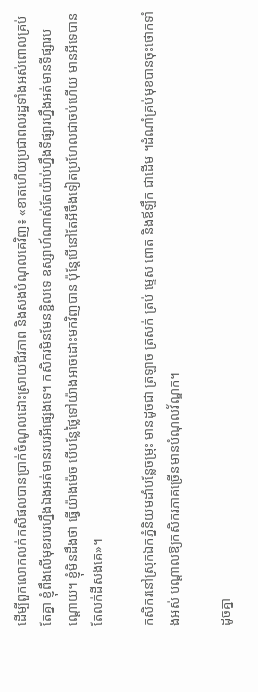ដើម្បីពួកលោកលក់កសិផលបានប្រាក់ចំណូលដោះស្រាយជីវភាព និងសងបំណុលគេវិញ៖ «ខាតហើយប្រជាពលរដ្ឋទាំងអស់ពោលគ្រប់តែគ្នា ខ្ញុំពឹងលើមុខរបរហ្នឹងឯងអត់មានរបរអីផ្សេងទេ។ កសិករមិនមែនខ្ជិលទេ ឧស្សាហ៍ណាស់តែយ៉ាប់ហ្នឹងទីផ្សារហ្នឹងអត់មានទីផ្សារបណ្ដោយ។ ខ្ញុំមិនដឹងថា ធ្វើយ៉ាងម៉េច បើបន្លែថ្លៃទៅយ៉ាងអាចដោះមកវិញបាន ប៉ុន្តែបើនៅតែអីចឹងទៀតប្រហែលជាចប់ហើយ មានអីទេបានតែលក់ដីសងគេ»។

កសិករនៅស្រុកឯកភ្នំនិយមដាំបន្លែចម្រុះ មានដូចជា ត្រឡាច ត្រសក់ ត្រប់ ម្ទេស ពោត និងឪឡឹក ជាដើម ។ដំណាំគ្រប់មុខបានចុះថោកទាំងអស់ បណ្ដាលឱ្យកសិករភាគច្រើនមានបំណុលវ័ណ្ឌក។

ដូចគ្នា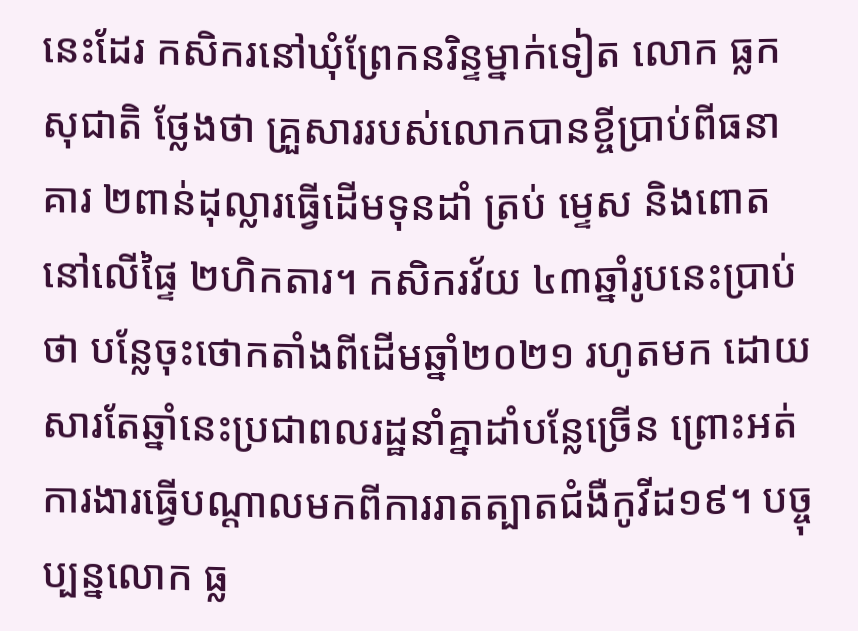នេះដែរ កសិករនៅឃុំព្រែកនរិន្ទម្នាក់ទៀត លោក ធ្លក សុជាតិ ថ្លែងថា គ្រួសាររបស់លោកបានខ្ចីប្រាប់ពីធនាគារ ២ពាន់ដុល្លារធ្វើដើមទុនដាំ ត្រប់ ម្ទេស និងពោត នៅលើផ្ទៃ ២ហិកតារ។ កសិករវ័យ ៤៣ឆ្នាំរូបនេះប្រាប់ថា បន្លែចុះថោកតាំងពីដើមឆ្នាំ២០២១ រហូតមក ដោយសារតែឆ្នាំនេះប្រជាពលរដ្ឋនាំគ្នាដាំបន្លែច្រើន ព្រោះអត់ការងារធ្វើបណ្ដាលមកពីការរាតត្បាតជំងឺកូវីដ១៩។ បច្ចុប្បន្នលោក ធ្ល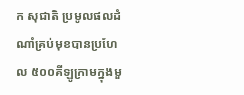ក សុជាតិ ប្រមូលផលដំណាំគ្រប់មុខបានប្រហែល ៥០០គីឡូក្រាមក្នុងមួ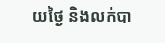យថ្ងៃ និងលក់បា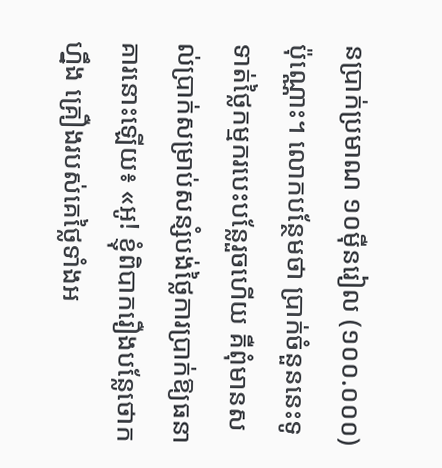នប្រាក់ប្រមាណ ១០ម៉ឺនរៀល (១០០.០០០) ប៉ុណ្ណោះ។ លោកបន្ថែមថា ប្រាក់ចំនួននេះទូទាត់ថ្លៃកម្មករបេះបន្លែរួចហើយ គឺពុំមានសល់ប្រាក់សម្រាប់សន្សំបង់ថ្លៃការប្រាក់ឱ្យធនាគារនោះឡើយ៖ «អូ! ខ្ញុំពិបាករឿងបន្លែថោកហ្នឹង គ្រឿងរបស់គេថ្លៃទាំងអ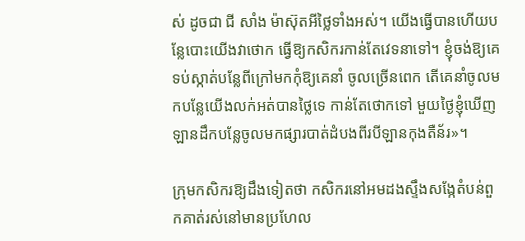ស់ ដូចជា ជី សាំង ម៉ាស៊ុតអីថ្លៃទាំងអស់។ យើងធ្វើបានហើយបន្លែបោះយើងវាថោក ធ្វើឱ្យកសិករកាន់តែវេទនាទៅ។ ខ្ញុំចង់ឱ្យគេទប់ស្កាត់បន្លែពីក្រៅមកកុំឱ្យគេនាំ ចូលច្រើនពេក តើគេនាំចូលមកបន្លែយើងលក់អត់បានថ្លៃទេ កាន់តែថោកទៅ មួយថ្ងៃខ្ញុំឃើញឡានដឹកបន្លែចូលមកផ្សារបាត់ដំបងពីរបីឡានកុងតឺន័រ»។

ក្រុមកសិករឱ្យដឹងទៀតថា កសិករនៅអមដងស្ទឹងសង្កែតំបន់ពួកគាត់រស់នៅមានប្រហែល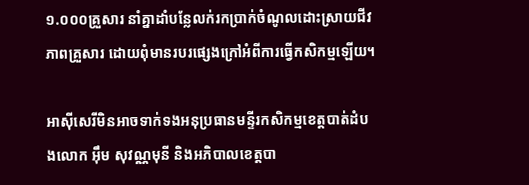១.០០០គ្រួសារ នាំគ្នាដាំបន្លែលក់រកប្រាក់ចំណូលដោះស្រាយជីវភាពគ្រួសារ ដោយពុំមានរបរផ្សេងក្រៅអំពីការធ្វើកសិកម្មឡើយ។

អាស៊ីសេរីមិនអាចទាក់ទងអនុប្រធានមន្ទីរកសិកម្មខេត្តបាត់ដំបងលោក អ៊ឹម សុវណ្ណមុនី និងអភិបាលខេត្តបា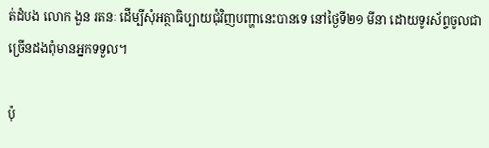ត់ដំបង លោក ងួន រតនៈ ដើម្បីសុំអត្ថាធិប្បាយជុំវិញបញ្ហានេះបានទេ នៅថ្ងៃទី២១ មីនា ដោយទូរស័ព្ទចូលជាច្រើនដងពុំមានអ្នកទទួល។

ប៉ុ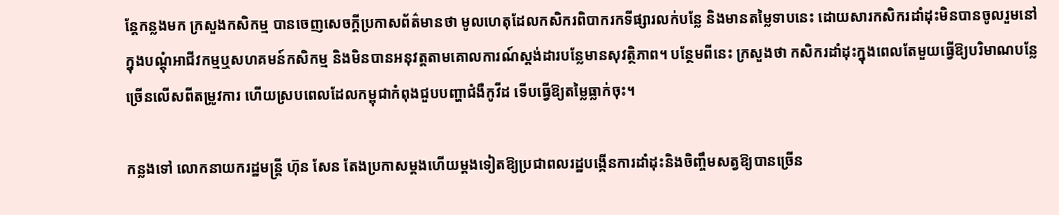ន្តែកន្លងមក ក្រសួងកសិកម្ម បានចេញសេចក្តីប្រកាសព័ត៌មានថា មូលហេតុដែលកសិករពិបាករកទីផ្សារលក់បន្លែ និងមានតម្លៃទាបនេះ ដោយសារកសិករដាំដុះមិនបានចូលរួមនៅក្នុងបណ្ដុំអាជីវកម្មឬសហគមន៍កសិកម្ម និងមិនបានអនុវត្តតាមគោលការណ៍ស្តង់ដារបន្លែមានសុវត្ថិភាព។ បន្ថែមពីនេះ ក្រសួងថា កសិករដាំដុះក្នុងពេលតែមួយធ្វើឱ្យបរិមាណបន្លែច្រើនលើសពីតម្រូវការ ហើយស្របពេលដែលកម្ពុជាកំពុងជួបបញ្ហាជំងឺកូវីដ ទើបធ្វើឱ្យតម្លៃធ្លាក់ចុះ។

កន្លងទៅ លោកនាយករដ្ឋមន្ត្រី ហ៊ុន សែន តែងប្រកាសម្ដងហើយម្ដងទៀតឱ្យប្រជាពលរដ្ឋបង្កើនការដាំដុះនិងចិញ្ចឹមសត្វឱ្យបានច្រើន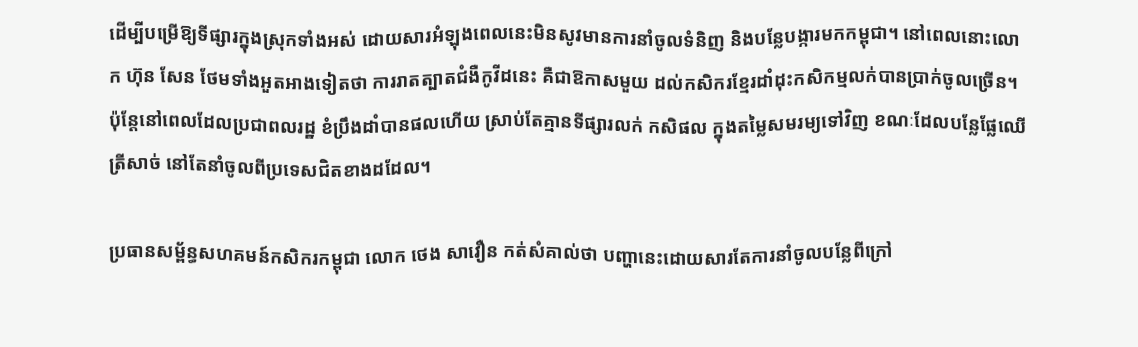ដើម្បីបម្រើឱ្យទីផ្សារក្នុងស្រុកទាំងអស់ ដោយសារអំឡុងពេលនេះមិនសូវមានការនាំចូលទំនិញ និងបន្លែបង្ការមកកម្ពុជា។ នៅពេលនោះលោក ហ៊ុន សែន ថែមទាំងអួតអាងទៀតថា ការរាតត្បាតជំងឺកូវីដនេះ គឺជាឱកាសមួយ ដល់កសិករខ្មែរដាំដុះកសិកម្មលក់បានប្រាក់ចូលច្រើន។ ប៉ុន្តែនៅពេលដែលប្រជាពលរដ្ឋ ខំប្រឹងដាំបានផលហើយ ស្រាប់តែគ្មានទីផ្សារលក់ កសិផល ក្នុងតម្លៃសមរម្យទៅវិញ ខណៈដែលបន្លែផ្លែឈើត្រីសាច់ នៅតែនាំចូលពីប្រទេសជិតខាងដដែល។

ប្រធានសម្ព័ន្ធសហគមន៍កសិករកម្ពុជា លោក ថេង សាវឿន កត់សំគាល់ថា បញ្ហានេះដោយសារតែការនាំចូលបន្លែពីក្រៅ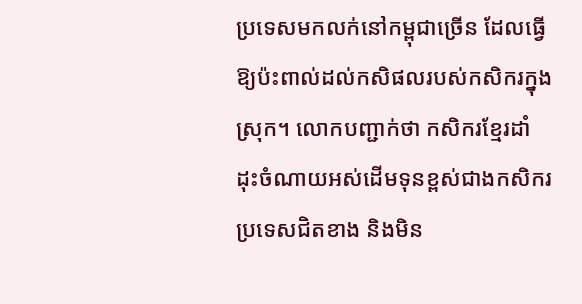ប្រទេសមកលក់នៅកម្ពុជាច្រើន ដែលធ្វើឱ្យប៉ះពាល់ដល់កសិផលរបស់កសិករក្នុងស្រុក។ លោកបញ្ជាក់ថា កសិករខ្មែរដាំដុះចំណាយអស់ដើមទុនខ្ពស់ជាងកសិករប្រទេសជិតខាង និងមិន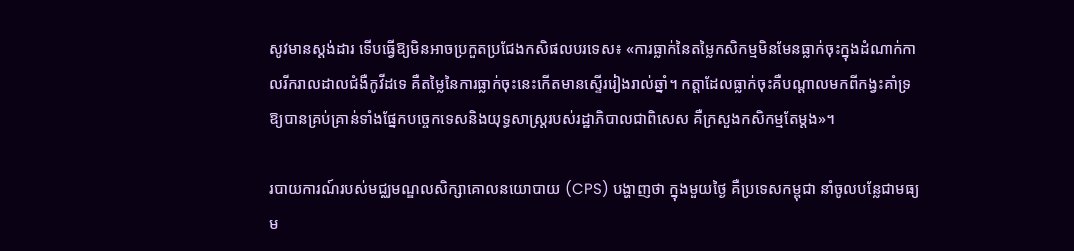សូវមានស្តង់ដារ ទើបធ្វើឱ្យមិនអាចប្រកួតប្រជែងកសិផលបរទេស៖ «ការធ្លាក់នៃតម្លៃកសិកម្មមិនមែនធ្លាក់ចុះក្នុងដំណាក់កាលរីករាលដាលជំងឺកូវីដទេ គឺតម្លៃនៃការធ្លាក់ចុះនេះកើតមានស្ទើររៀងរាល់ឆ្នាំ។ កត្តាដែលធ្លាក់ចុះគឺបណ្ដាលមកពីកង្វះគាំទ្រឱ្យបានគ្រប់គ្រាន់ទាំងផ្នែកបច្ចេកទេសនិងយុទ្ធសាស្ត្ររបស់រដ្ឋាភិបាលជាពិសេស គឺក្រសួងកសិកម្មតែម្ដង»។

របាយការណ៍របស់មជ្ឈមណ្ឌលសិក្សាគោលនយោបាយ (CPS) បង្ហាញថា ក្នុងមួយថ្ងៃ គឺប្រទេសកម្ពុជា នាំចូលបន្លែជាមធ្យម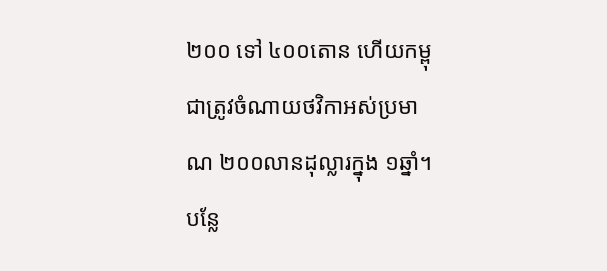២០០ ទៅ ៤០០តោន ហើយកម្ពុជាត្រូវចំណាយថវិកាអស់ប្រមាណ ២០០លានដុល្លារក្នុង ១ឆ្នាំ។ បន្លែ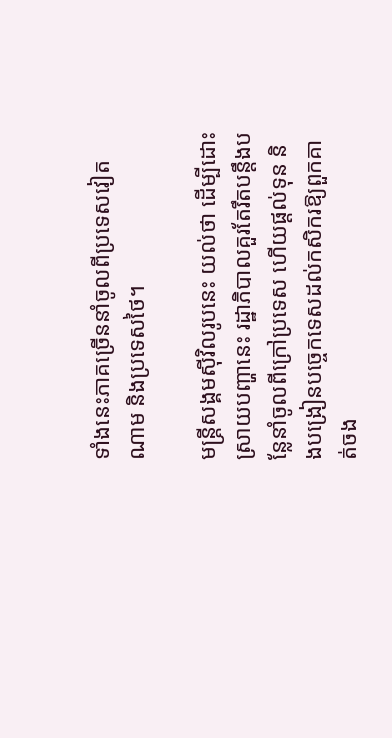ទាំងនេះភាគច្រើននាំចូលពីប្រទេសវៀតណាម និងប្រទេសថៃ។

មន្ត្រីសង្គមស៊ីវិលរូបនេះ យល់ថា ដើម្បីដោះស្រាយបញ្ហានេះ រដ្ឋាភិបាលគួរតែរឹតបន្តឹងបន្លែនាំចូលពីក្រៅប្រទេស ហើយផ្ដល់ទុន និងបង្រៀនបច្ចេកទេសដល់កសិករឱ្យពួកគាត់ចង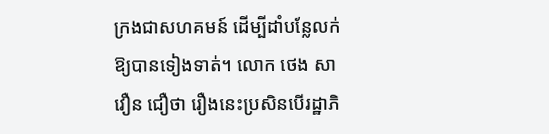ក្រងជាសហគមន៍ ដើម្បីដាំបន្លែលក់ឱ្យបានទៀងទាត់។ លោក ថេង សាវឿន ជឿថា រឿងនេះប្រសិនបើរដ្ឋាភិ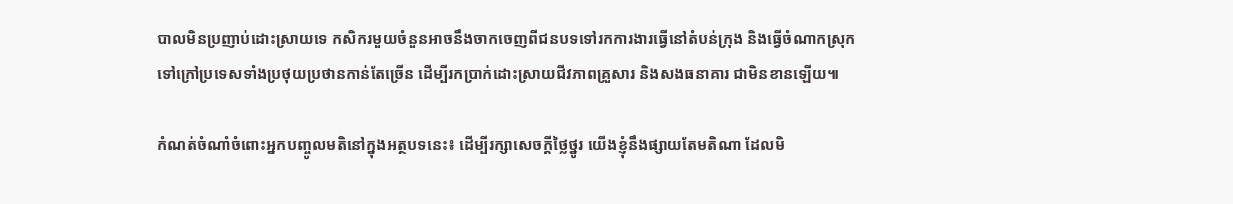បាលមិនប្រញាប់ដោះស្រាយទេ កសិករមួយចំនួនអាចនឹងចាកចេញពីជនបទទៅរកការងារធ្វើនៅតំបន់ក្រុង និងធ្វើចំណាកស្រុកទៅក្រៅប្រទេសទាំងប្រថុយប្រថានកាន់តែច្រើន ដើម្បីរកប្រាក់ដោះស្រាយជីវភាពគ្រួសារ និងសងធនាគារ ជាមិនខានឡើយ៕

កំណត់ចំណាំចំពោះអ្នកបញ្ចូលមតិនៅក្នុងអត្ថបទនេះ៖ ដើម្បីរក្សាសេចក្ដីថ្លៃថ្នូរ យើងខ្ញុំនឹងផ្សាយតែមតិណា ដែលមិ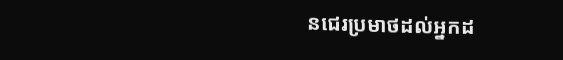នជេរប្រមាថដល់អ្នកដ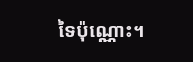ទៃប៉ុណ្ណោះ។